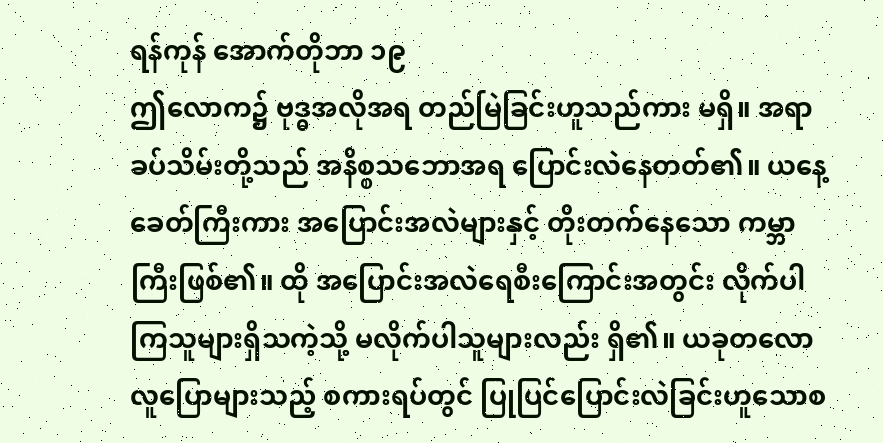ရန်ကုန် အောက်တိုဘာ ၁၉
ဤလောက၌ ဗုဒ္ဓအလိုအရ တည်မြဲခြင်းဟူသည်ကား မရှိ။ အရာခပ်သိမ်းတို့သည် အနိစ္စသဘောအရ ပြောင်းလဲနေတတ်၏။ ယနေ့ခေတ်ကြီးကား အပြောင်းအလဲများနှင့် တိုးတက်နေသော ကမ္ဘာကြီးဖြစ်၏။ ထို အပြောင်းအလဲရေစီးကြောင်းအတွင်း လိုက်ပါကြသူများရှိသကဲ့သို့ မလိုက်ပါသူများလည်း ရှိ၏။ ယခုတလော လူပြောများသည့် စကားရပ်တွင် ပြုပြင်ပြောင်းလဲခြင်းဟူသောစ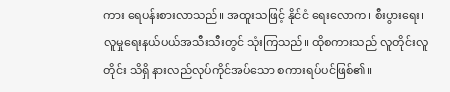ကား ရေပန်းစားလာသည်။ အထူးသဖြင့် နိုင်ငံ ရေးလောက၊ စီးပွားရေး၊ လူမှုရေးနယ်ပယ်အသီးသီးတွင် သုံးကြသည်။ ထိုစကားသည် လူတိုင်းလူတိုင်း သိရှိ နားလည်လုပ်ကိုင်အပ်သော စကားရပ်ပင်ဖြစ်၏။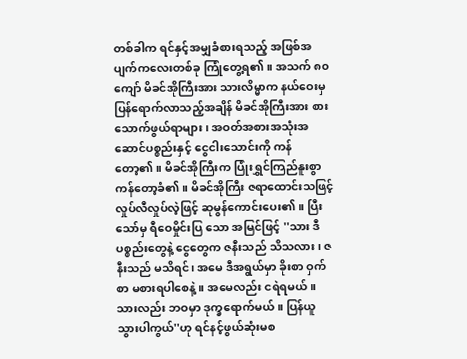တစ်ခါက ရင်နှင့်အမျှခံစားရသည့် အဖြစ်အပျက်ကလေးတစ်ခု ကြုံတွေ့ရ၏။ အသက် ၈၀ ကျော် မိခင်အိုကြီးအား သားလိမ္မာက နယ်ဝေးမှ ပြန်ရောက်လာသည့်အချိန် မိခင်အိုကြီးအား စားသောက်ဖွယ်ရာများ၊ အဝတ်အစားအသုံးအဆောင်ပစ္စည်းနှင့် ငွေငါးသောင်းကို ကန်တော့၏။ မိခင်အိုကြီးက ပြုံးရွှင်ကြည်နူးစွာ ကန်တော့ခံ၏။ မိခင်အိုကြီး ဇရာထောင်းသဖြင့် လှုပ်လီလှုပ်လဲ့ဖြင့် ဆုမွန်ကောင်းပေး၏။ ပြီးသော်မှ ရီဝေမှိုင်းပြ သော အမြင်ဖြင့် ''သား ဒီပစ္စည်းတွေနဲ့ ငွေတွေက ဇနီးသည် သိသလား၊ ဇနီးသည် မသိရင်၊ အမေ ဒီအရွယ်မှာ ခိုးစာ ဝှက်စာ မစားရပါစေနဲ့။ အမေလည်း ငရဲရမယ်။ သားလည်း ဘဝမှာ ဒုက္ခရောက်မယ်။ ပြန်ယူသွားပါကွယ်''ဟု ရင်နင့်ဖွယ်ဆုံးမစ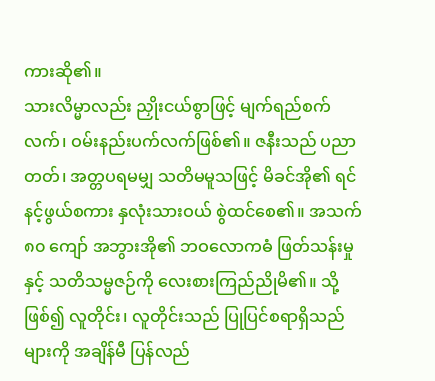ကားဆို၏။
သားလိမ္မာလည်း ညှိုးငယ်စွာဖြင့် မျက်ရည်စက်လက်၊ ဝမ်းနည်းပက်လက်ဖြစ်၏။ ဇနီးသည် ပညာတတ်၊ အတ္တပရမမျှ သတိမမူသဖြင့် မိခင်အို၏ ရင်နင့်ဖွယ်စကား နှလုံးသားဝယ် စွဲထင်စေ၏။ အသက် ၈၀ ကျော် အဘွားအို၏ ဘဝလောကဓံ ဖြတ်သန်းမှုနှင့် သတိသမ္မဇဉ်ကို လေးစားကြည်ညိုမိ၏။ သို့ဖြစ်၍ လူတိုင်း၊ လူတိုင်းသည် ပြုပြင်စရာရှိသည်များကို အချိန်မီ ပြန်လည်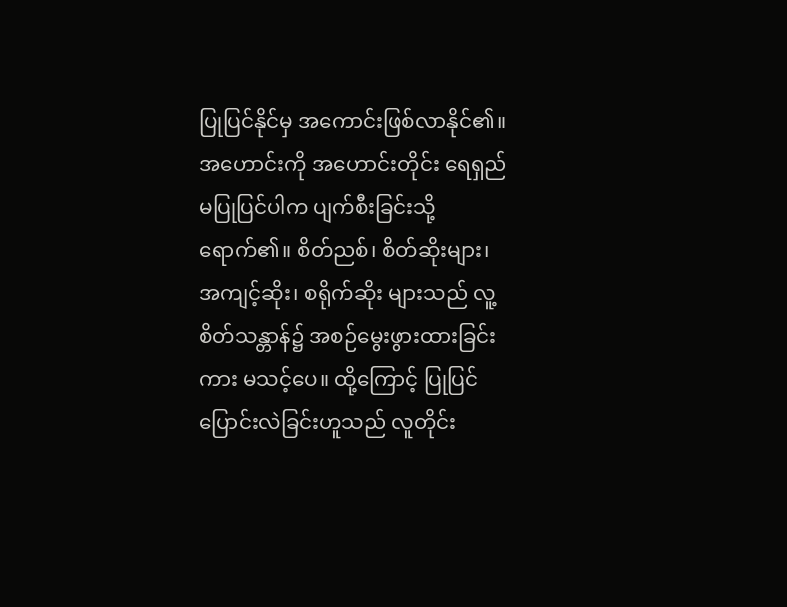ပြုပြင်နိုင်မှ အကောင်းဖြစ်လာနိုင်၏။ အဟောင်းကို အဟောင်းတိုင်း ရေရှည်မပြုပြင်ပါက ပျက်စီးခြင်းသို့ ရောက်၏။ စိတ်ညစ်၊ စိတ်ဆိုးများ၊ အကျင့်ဆိုး၊ စရိုက်ဆိုး များသည် လူ့စိတ်သန္တာန်၌ အစဉ်မွေးဖွားထားခြင်းကား မသင့်ပေ။ ထို့ကြောင့် ပြုပြင်ပြောင်းလဲခြင်းဟူသည် လူတိုင်း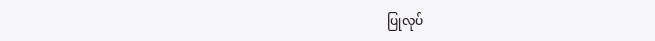ပြုလုပ်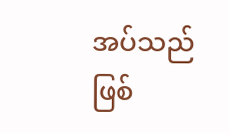အပ်သည် ဖြစ်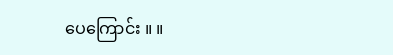ပေကြောင်း ။ ။